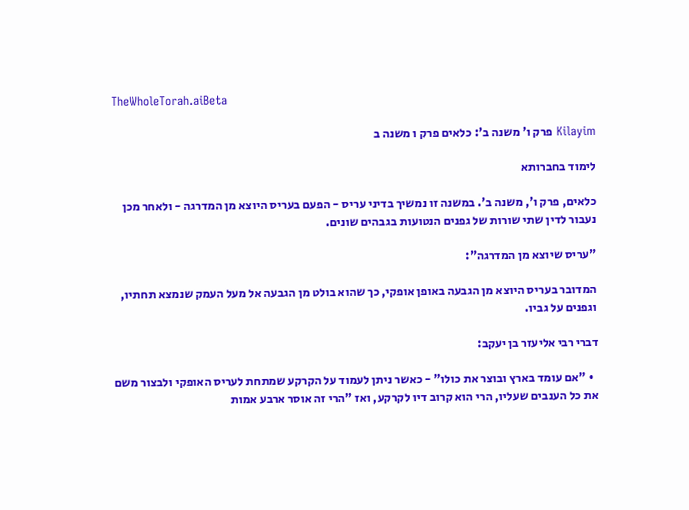TheWholeTorah.aiBeta

Kilayim פרק ו' משנה ב': כלאים פרק ו משנה ב

לימוד בחברותא

כלאים, פרק ו', משנה ב'. במשנה זו נמשיך בדיני עריס - הפעם בעריס היוצא מן המדרגה - ולאחר מכן נעבור לדין שתי שורות של גפנים הנטועות בגבהים שונים.

"עריס שיוצא מן המדרגה":

המדובר בעריס היוצא מן הגבעה באופן אופקי, כך שהוא בולט מן הגבעה אל מעל העמק שנמצא תחתיו, וגפנים על גביו.

דברי רבי אליעזר בן יעקב:

  • "אם עומד בארץ ובוצר את כולו" - כאשר ניתן לעמוד על הקרקע שמתחת לעריס האופקי ולבצור משם את כל הענבים שעליו, הרי הוא קרוב דיו לקרקע, ואז "הרי זה אוסר ארבע אמות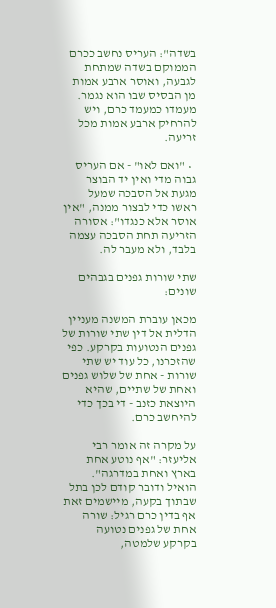בשדה": העריס נחשב ככרם הממוקם בשדה שמתחת לגבעה, ואוסר ארבע אמות מן הבסיס שבו הוא נגמר. מעמדו כמעמד כרם, ויש להרחיק ארבע אמות מכל זריעה.

  • "ואם לאו" - אם העריס גבוה מדי ואין יד הבוצר מגעת אל הסבכה שמעל ראשו כדי לבצור ממנה, "אין אוסר אלא כנגדו": אסורה הזריעה תחת הסבכה עצמה בלבד, ולא מעבר לה.

שתי שורות גפנים בגבהים שונים:

מכאן עוברת המשנה מעניין הדלית אל דין שתי שורות של גפנים הנטועות בקרקע. כפי שהזכרנו, כל עוד יש שתי שורות - אחת של שלוש גפנים ואחת של שתיים, שהיא היוצאת כזנב - די בכך כדי להיחשב כרם.

על מקרה זה אומר רבי אליעזר: "אף נוטע אחת בארץ ואחת במדרגה". הואיל ודובר קודם לכן בתל שבתוך בקעה, מיישמים זאת אף בדין כרם רגיל: שורה אחת של גפנים נטועה בקרקע שלמטה,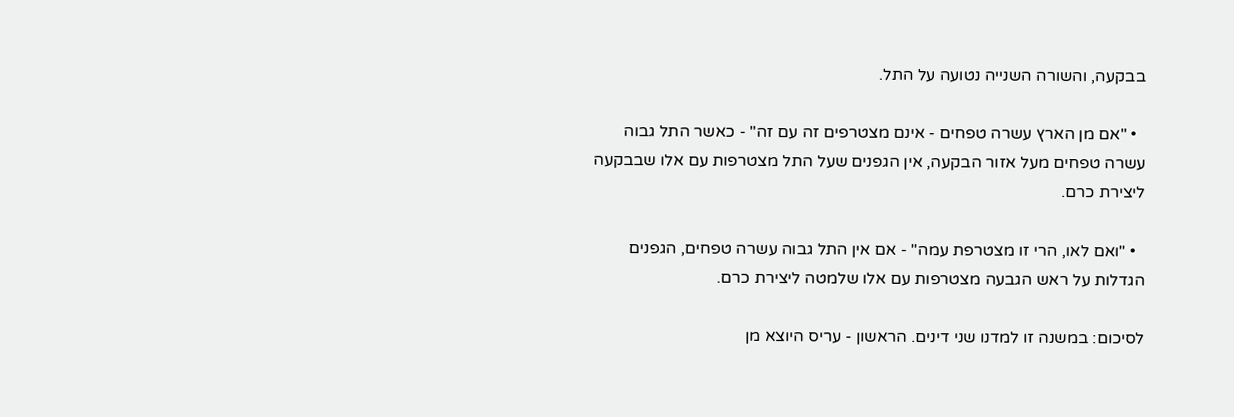בבקעה, והשורה השנייה נטועה על התל.

  • "אם מן הארץ עשרה טפחים - אינם מצטרפים זה עם זה" - כאשר התל גבוה עשרה טפחים מעל אזור הבקעה, אין הגפנים שעל התל מצטרפות עם אלו שבבקעה ליצירת כרם.

  • "ואם לאו, הרי זו מצטרפת עמה" - אם אין התל גבוה עשרה טפחים, הגפנים הגדלות על ראש הגבעה מצטרפות עם אלו שלמטה ליצירת כרם.

לסיכום: במשנה זו למדנו שני דינים. הראשון - עריס היוצא מן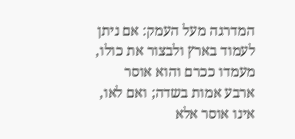המדרגה מעל העמק: אם ניתן לעמוד בארץ ולבצור את כולו, מעמדו ככרם והוא אוסר ארבע אמות בשדה; ואם לאו, אינו אוסר אלא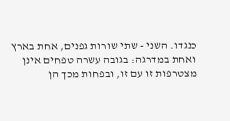כנגדו. השני - שתי שורות גפנים, אחת בארץ ואחת במדרגה: בגובה עשרה טפחים אינן מצטרפות זו עם זו, ובפחות מכך הן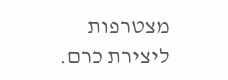מצטרפות ליצירת כרם.